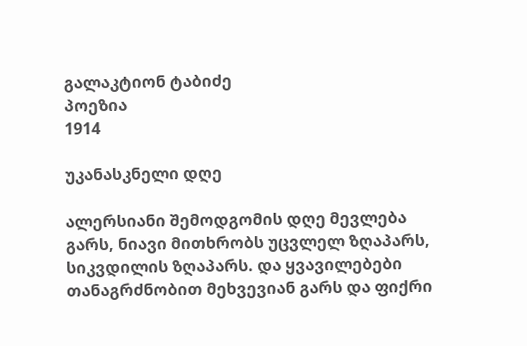გალაკტიონ ტაბიძე
პოეზია
1914

უკანასკნელი დღე

ალერსიანი შემოდგომის დღე მევლება გარს, ნიავი მითხრობს უცვლელ ზღაპარს, სიკვდილის ზღაპარს. და ყვავილებები თანაგრძნობით მეხვევიან გარს და ფიქრი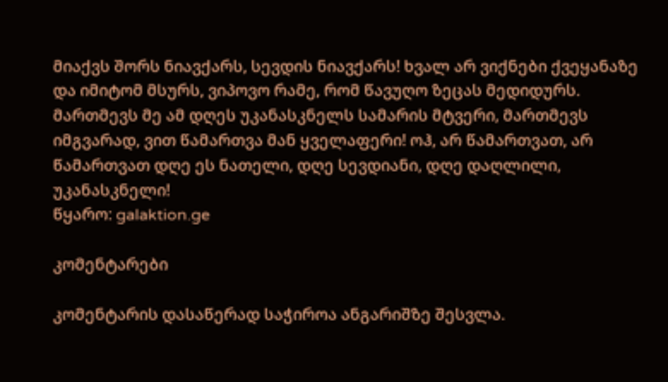მიაქვს შორს ნიავქარს, სევდის ნიავქარს! ხვალ არ ვიქნები ქვეყანაზე და იმიტომ მსურს, ვიპოვო რამე, რომ წავუღო ზეცას მედიდურს. მართმევს მე ამ დღეს უკანასკნელს სამარის მტვერი, მართმევს იმგვარად, ვით წამართვა მან ყველაფერი! ოჰ, არ წამართვათ, არ წამართვათ დღე ეს ნათელი, დღე სევდიანი, დღე დაღლილი, უკანასკნელი!
წყარო: galaktion.ge

კომენტარები

კომენტარის დასაწერად საჭიროა ანგარიშზე შესვლა.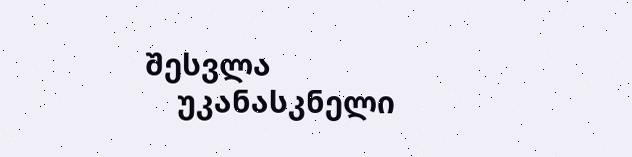შესვლა
    უკანასკნელი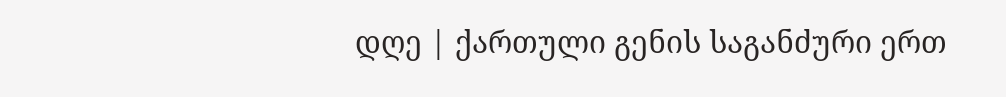დღე | ქართული გენის საგანძური ერთ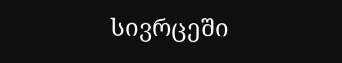სივრცეში